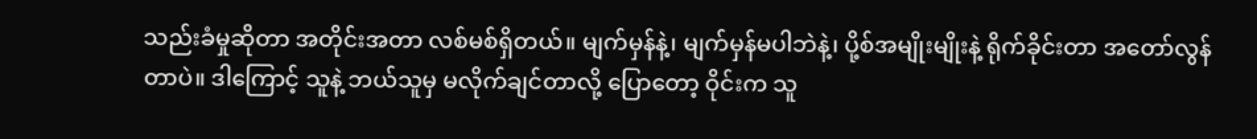သည်းခံမှုဆိုတာ အတိုင်းအတာ လစ်မစ်ရှိတယ်။ မျက်မှန်နဲ့၊ မျက်မှန်မပါဘဲနဲ့၊ ပို့စ်အမျိုးမျိုးနဲ့ ရိုက်ခိုင်းတာ အတော်လွန်တာပဲ။ ဒါကြောင့် သူနဲ့ ဘယ်သူမှ မလိုက်ချင်တာလို့ ပြောတော့ ဝိုင်းက သူ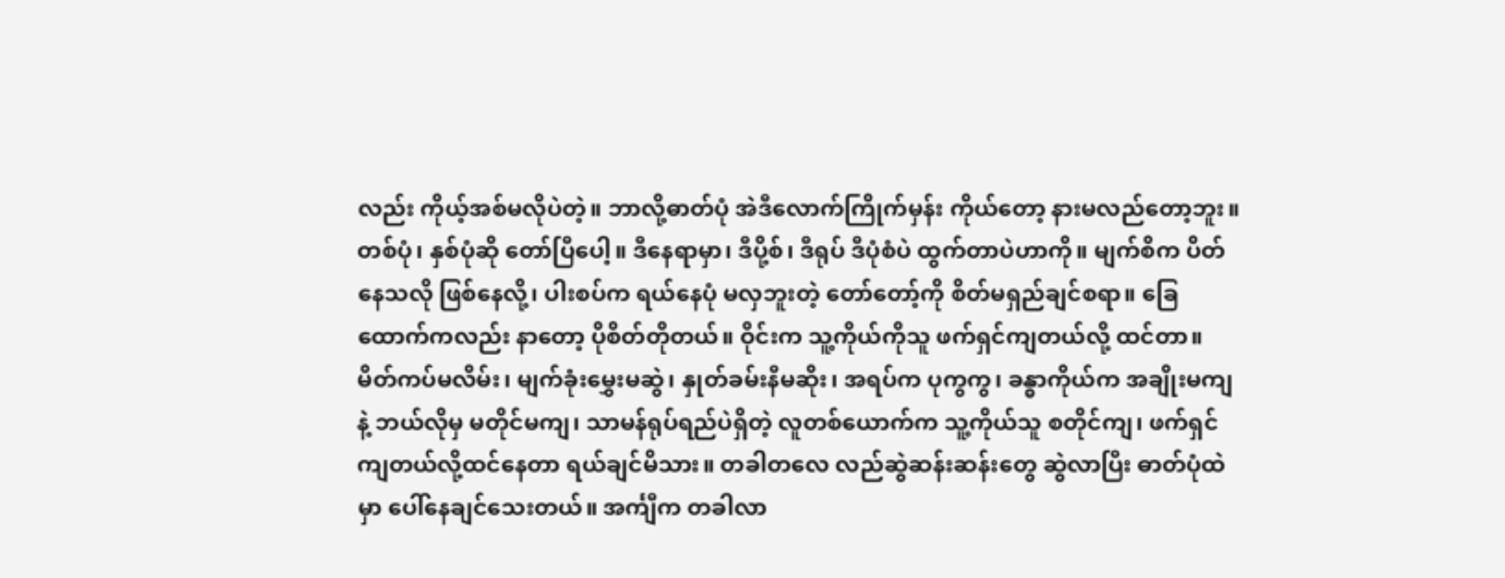လည်း ကိုယ့်အစ်မလိုပဲတဲ့။ ဘာလို့ဓာတ်ပုံ အဲဒီလောက်ကြိုက်မှန်း ကိုယ်တော့ နားမလည်တော့ဘူး။ တစ်ပုံ၊ နှစ်ပုံဆို တော်ပြီပေါ့။ ဒီနေရာမှာ၊ ဒီပို့စ်၊ ဒီရုပ် ဒီပုံစံပဲ ထွက်တာပဲဟာကို။ မျက်စိက ပိတ်နေသလို ဖြစ်နေလို့၊ ပါးစပ်က ရယ်နေပုံ မလှဘူးတဲ့ တော်တော့်ကို စိတ်မရှည်ချင်စရာ။ ခြေထောက်ကလည်း နာတော့ ပိုစိတ်တိုတယ်။ ဝိုင်းက သူ့ကိုယ်ကိုသူ ဖက်ရှင်ကျတယ်လို့ ထင်တာ။ မိတ်ကပ်မလိမ်း၊ မျက်ခုံးမွှေးမဆွဲ၊ နှုတ်ခမ်းနီမဆိုး၊ အရပ်က ပုကွကွ၊ ခန္ဓာကိုယ်က အချိုးမကျနဲ့ ဘယ်လိုမှ မတိုင်မကျ၊ သာမန်ရုပ်ရည်ပဲရှိတဲ့ လူတစ်ယောက်က သူ့ကိုယ်သူ စတိုင်ကျ၊ ဖက်ရှင်ကျတယ်လို့ထင်နေတာ ရယ်ချင်မိသား။ တခါတလေ လည်ဆွဲဆန်းဆန်းတွေ ဆွဲလာပြီး ဓာတ်ပုံထဲမှာ ပေါ်နေချင်သေးတယ်။ အင်္ကျီက တခါလာ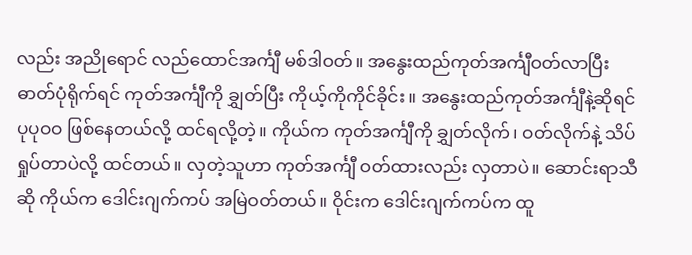လည်း အညိုရောင် လည်ထောင်အင်္ကျီ မစ်ဒါဝတ်။ အနွေးထည်ကုတ်အင်္ကျီဝတ်လာပြီး ဓာတ်ပုံရိုက်ရင် ကုတ်အင်္ကျီကို ချွှတ်ပြီး ကိုယ့်ကိုကိုင်ခိုင်း။ အနွေးထည်ကုတ်အင်္ကျီနဲ့ဆိုရင် ပုပုဝဝ ဖြစ်နေတယ်လို့ ထင်ရလို့တဲ့။ ကိုယ်က ကုတ်အင်္ကျီကို ချွှတ်လိုက်၊ ဝတ်လိုက်နဲ့ သိပ်ရှုပ်တာပဲလို့ ထင်တယ်။ လှတဲ့သူဟာ ကုတ်အင်္ကျီ ဝတ်ထားလည်း လှတာပဲ။ ဆောင်းရာသီဆို ကိုယ်က ဒေါင်းဂျက်ကပ် အမြဲဝတ်တယ်။ ဝိုင်းက ဒေါင်းဂျက်ကပ်က ထူ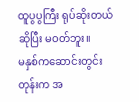ထူပွပွကြီး ရုပ်ဆိုးတယ်ဆိုပြီး မဝတ်ဘူး။
မနှစ်ကဆောင်းတွင်းတုန်းက အ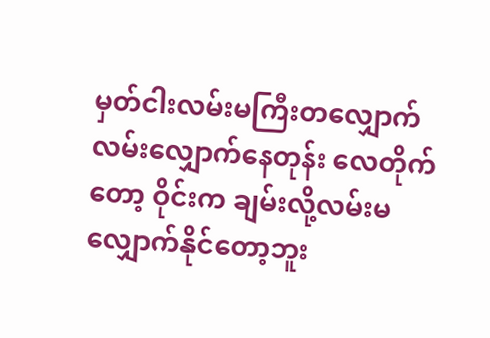မှတ်ငါးလမ်းမကြီးတလျှောက် လမ်းလျှောက်နေတုန်း လေတိုက်တော့ ဝိုင်းက ချမ်းလို့လမ်းမလျှောက်နိုင်တော့ဘူး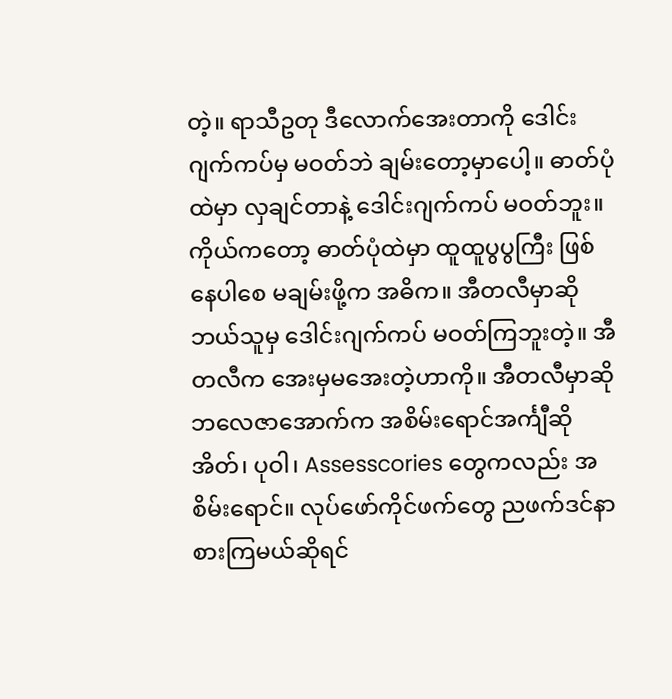တဲ့။ ရာသီဥတု ဒီလောက်အေးတာကို ဒေါင်းဂျက်ကပ်မှ မဝတ်ဘဲ ချမ်းတော့မှာပေါ့။ ဓာတ်ပုံထဲမှာ လှချင်တာနဲ့ ဒေါင်းဂျက်ကပ် မဝတ်ဘူး။ ကိုယ်ကတော့ ဓာတ်ပုံထဲမှာ ထူထူပွပွကြီး ဖြစ်နေပါစေ မချမ်းဖို့က အဓိက။ အီတလီမှာဆို ဘယ်သူမှ ဒေါင်းဂျက်ကပ် မဝတ်ကြဘူးတဲ့။ အီတလီက အေးမှမအေးတဲ့ဟာကို။ အီတလီမှာဆို ဘလေဇာအောက်က အစိမ်းရောင်အင်္ကျီဆို အိတ်၊ ပုဝါ၊ Assesscories တွေကလည်း အစိမ်းရောင်။ လုပ်ဖော်ကိုင်ဖက်တွေ ညဖက်ဒင်နာစားကြမယ်ဆိုရင်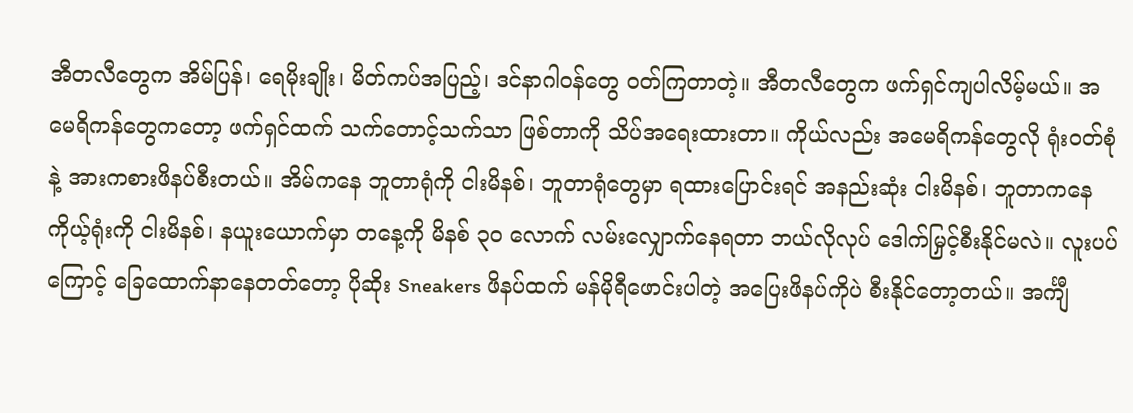အီတလီတွေက အိမ်ပြန်၊ ရေမိုးချိုး၊ မိတ်ကပ်အပြည့်၊ ဒင်နာဂါဝန်တွေ ဝတ်ကြတာတဲ့။ အီတလီတွေက ဖက်ရှင်ကျပါလိမ့်မယ်။ အမေရိကန်တွေကတော့ ဖက်ရှင်ထက် သက်တောင့်သက်သာ ဖြစ်တာကို သိပ်အရေးထားတာ။ ကိုယ်လည်း အမေရိကန်တွေလို ရုံးဝတ်စုံနဲ့ အားကစားဖိနပ်စီးတယ်။ အိမ်ကနေ ဘူတာရုံကို ငါးမိနစ်၊ ဘူတာရုံတွေမှာ ရထားပြောင်းရင် အနည်းဆုံး ငါးမိနစ်၊ ဘူတာကနေ ကိုယ့်ရုံးကို ငါးမိနစ်၊ နယူးယောက်မှာ တနေ့ကို မိနစ် ၃၀ လောက် လမ်းလျှောက်နေရတာ ဘယ်လိုလုပ် ဒေါက်မြှင့်စီးနိုင်မလဲ။ လူးပပ်ကြောင့် ခြေထောက်နာနေတတ်တော့ ပိုဆိုး Sneakers ဖိနပ်ထက် မန်မိုရီဖောင်းပါတဲ့ အပြေးဖိနပ်ကိုပဲ စီးနိုင်တော့တယ်။ အင်္ကျီ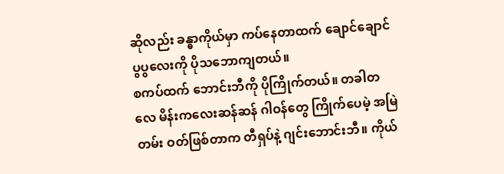ဆိုလည်း ခန္ဓာကိုယ်မှာ ကပ်နေတာထက် ချောင်ချောင်ပွပွလေးကို ပိုသဘောကျတယ်။
စကပ်ထက် ဘောင်းဘီကို ပိုကြိုက်တယ်။ တခါတလေ မိန်းကလေးဆန်ဆန် ဂါဝန်တွေ ကြိုက်ပေမဲ့ အမြဲတမ်း ဝတ်ဖြစ်တာက တီရှပ်နဲ့ ဂျင်းဘောင်းဘီ။ ကိုယ်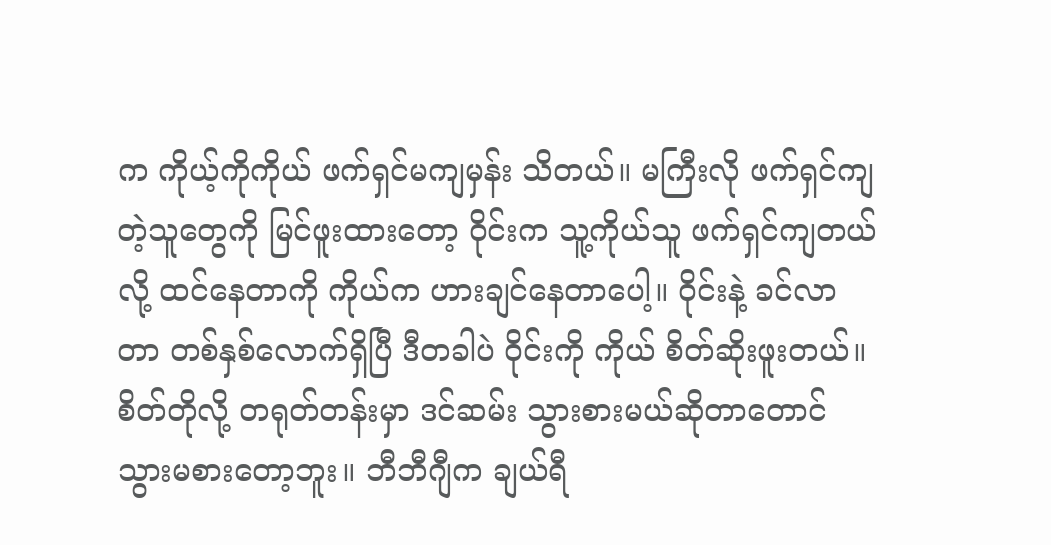က ကိုယ့်ကိုကိုယ် ဖက်ရှင်မကျမှန်း သိတယ်။ မကြီးလို ဖက်ရှင်ကျတဲ့သူတွေကို မြင်ဖူးထားတော့ ဝိုင်းက သူ့ကိုယ်သူ ဖက်ရှင်ကျတယ်လို့ ထင်နေတာကို ကိုယ်က ဟားချင်နေတာပေါ့။ ဝိုင်းနဲ့ ခင်လာတာ တစ်နှစ်လောက်ရှိပြီ ဒီတခါပဲ ဝိုင်းကို ကိုယ် စိတ်ဆိုးဖူးတယ်။ စိတ်တိုလို့ တရုတ်တန်းမှာ ဒင်ဆမ်း သွားစားမယ်ဆိုတာတောင် သွားမစားတော့ဘူး။ ဘီဘီဂျီက ချယ်ရီ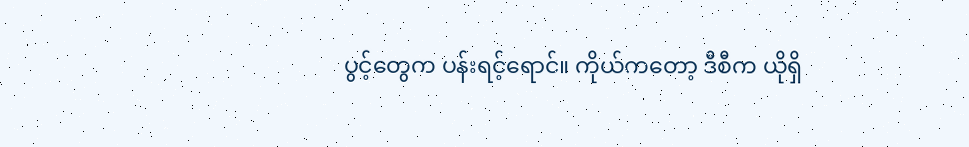ပွင့်တွေက ပန်းရင့်ရောင်။ ကိုယ်ကတော့ ဒီစီက ယိုရှိ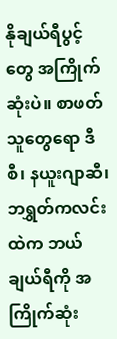နိုချယ်ရီပွင့်တွေ အကြိုက်ဆုံးပဲ။ စာဖတ်သူတွေရော ဒီစီ၊ နယူးဂျာဆီ၊ ဘရွှတ်ကလင်းထဲက ဘယ်ချယ်ရီကို အကြိုက်ဆုံး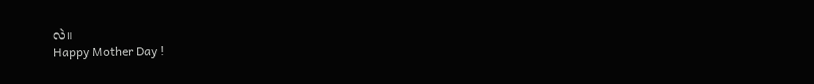လဲ။
Happy Mother Day !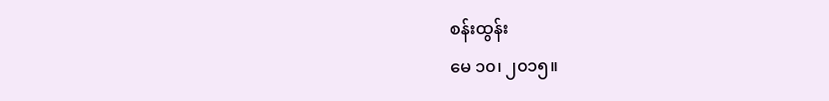စန်းထွန်း
မေ ၁၀၊ ၂၀၁၅။